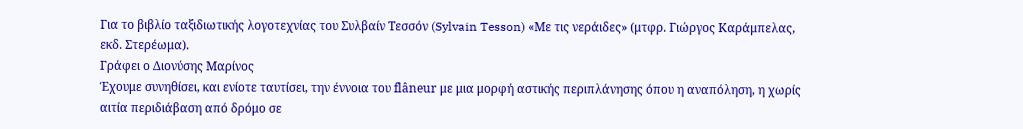Για το βιβλίο ταξιδιωτικής λογοτεχνίας του Συλβαίν Τεσσόν (Sylvain Tesson) «Με τις νεράιδες» (μτφρ. Γιώργος Καράμπελας, εκδ. Στερέωμα).
Γράφει ο Διονύσης Μαρίνος
Έχουμε συνηθίσει, και ενίοτε ταυτίσει, την έννοια του flâneur με μια μορφή αστικής περιπλάνησης όπου η αναπόληση, η χωρίς αιτία περιδιάβαση από δρόμο σε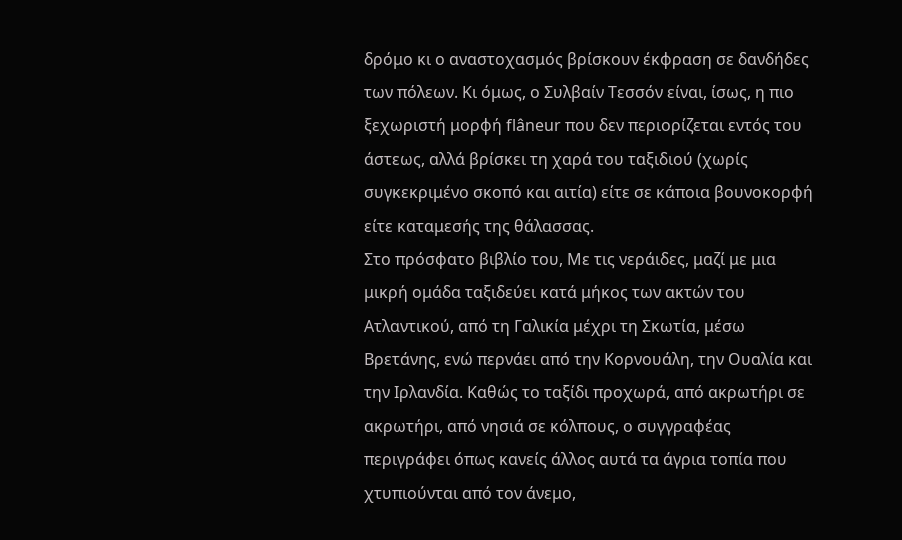δρόμο κι ο αναστοχασμός βρίσκουν έκφραση σε δανδήδες των πόλεων. Κι όμως, ο Συλβαίν Τεσσόν είναι, ίσως, η πιο ξεχωριστή μορφή flâneur που δεν περιορίζεται εντός του άστεως, αλλά βρίσκει τη χαρά του ταξιδιού (χωρίς συγκεκριμένο σκοπό και αιτία) είτε σε κάποια βουνοκορφή είτε καταμεσής της θάλασσας.
Στο πρόσφατο βιβλίο του, Με τις νεράιδες, μαζί με μια μικρή ομάδα ταξιδεύει κατά μήκος των ακτών του Ατλαντικού, από τη Γαλικία μέχρι τη Σκωτία, μέσω Βρετάνης, ενώ περνάει από την Κορνουάλη, την Ουαλία και την Ιρλανδία. Καθώς το ταξίδι προχωρά, από ακρωτήρι σε ακρωτήρι, από νησιά σε κόλπους, ο συγγραφέας περιγράφει όπως κανείς άλλος αυτά τα άγρια τοπία που χτυπιούνται από τον άνεμο,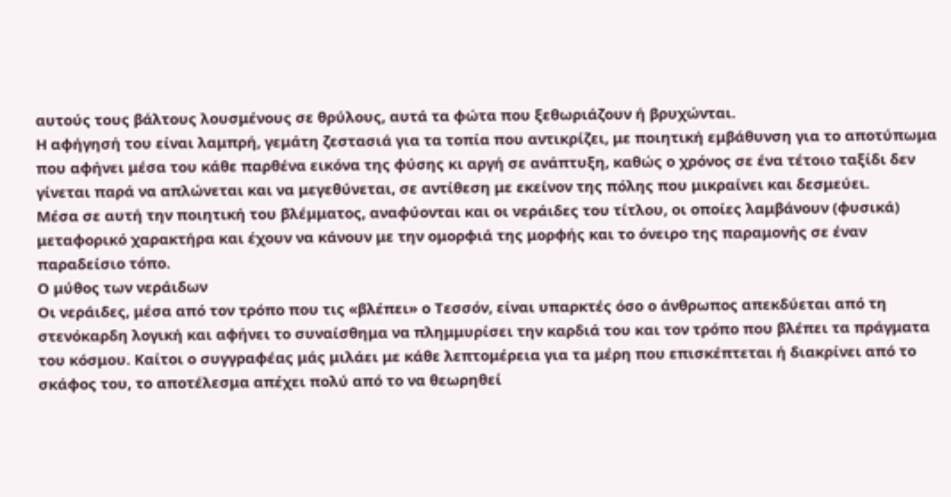αυτούς τους βάλτους λουσμένους σε θρύλους, αυτά τα φώτα που ξεθωριάζουν ή βρυχώνται.
Η αφήγησή του είναι λαμπρή, γεμάτη ζεστασιά για τα τοπία που αντικρίζει, με ποιητική εμβάθυνση για το αποτύπωμα που αφήνει μέσα του κάθε παρθένα εικόνα της φύσης κι αργή σε ανάπτυξη, καθώς ο χρόνος σε ένα τέτοιο ταξίδι δεν γίνεται παρά να απλώνεται και να μεγεθύνεται, σε αντίθεση με εκείνον της πόλης που μικραίνει και δεσμεύει.
Μέσα σε αυτή την ποιητική του βλέμματος, αναφύονται και οι νεράιδες του τίτλου, οι οποίες λαμβάνουν (φυσικά) μεταφορικό χαρακτήρα και έχουν να κάνουν με την ομορφιά της μορφής και το όνειρο της παραμονής σε έναν παραδείσιο τόπο.
Ο μύθος των νεράιδων
Οι νεράιδες, μέσα από τον τρόπο που τις «βλέπει» ο Τεσσόν, είναι υπαρκτές όσο ο άνθρωπος απεκδύεται από τη στενόκαρδη λογική και αφήνει το συναίσθημα να πλημμυρίσει την καρδιά του και τον τρόπο που βλέπει τα πράγματα του κόσμου. Καίτοι ο συγγραφέας μάς μιλάει με κάθε λεπτομέρεια για τα μέρη που επισκέπτεται ή διακρίνει από το σκάφος του, το αποτέλεσμα απέχει πολύ από το να θεωρηθεί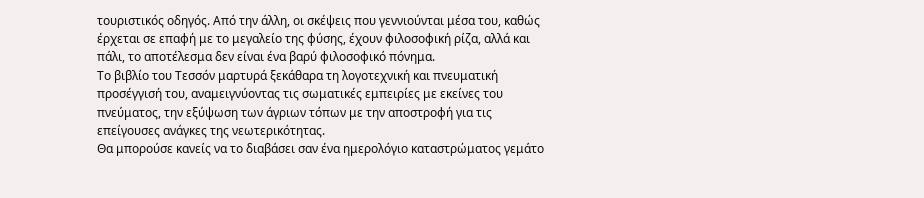τουριστικός οδηγός. Από την άλλη, οι σκέψεις που γεννιούνται μέσα του, καθώς έρχεται σε επαφή με το μεγαλείο της φύσης, έχουν φιλοσοφική ρίζα, αλλά και πάλι, το αποτέλεσμα δεν είναι ένα βαρύ φιλοσοφικό πόνημα.
Το βιβλίο του Τεσσόν μαρτυρά ξεκάθαρα τη λογοτεχνική και πνευματική προσέγγισή του, αναμειγνύοντας τις σωματικές εμπειρίες με εκείνες του πνεύματος, την εξύψωση των άγριων τόπων με την αποστροφή για τις επείγουσες ανάγκες της νεωτερικότητας.
Θα μπορούσε κανείς να το διαβάσει σαν ένα ημερολόγιο καταστρώματος γεμάτο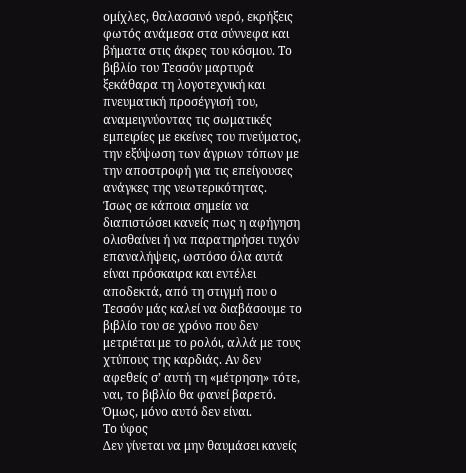ομίχλες, θαλασσινό νερό, εκρήξεις φωτός ανάμεσα στα σύννεφα και βήματα στις άκρες του κόσμου. Το βιβλίο του Τεσσόν μαρτυρά ξεκάθαρα τη λογοτεχνική και πνευματική προσέγγισή του, αναμειγνύοντας τις σωματικές εμπειρίες με εκείνες του πνεύματος, την εξύψωση των άγριων τόπων με την αποστροφή για τις επείγουσες ανάγκες της νεωτερικότητας.
Ίσως σε κάποια σημεία να διαπιστώσει κανείς πως η αφήγηση ολισθαίνει ή να παρατηρήσει τυχόν επαναλήψεις, ωστόσο όλα αυτά είναι πρόσκαιρα και εντέλει αποδεκτά, από τη στιγμή που ο Τεσσόν μάς καλεί να διαβάσουμε το βιβλίο του σε χρόνο που δεν μετριέται με το ρολόι, αλλά με τους χτύπους της καρδιάς. Αν δεν αφεθείς σ’ αυτή τη «μέτρηση» τότε, ναι, το βιβλίο θα φανεί βαρετό. Όμως, μόνο αυτό δεν είναι.
Το ύφος
Δεν γίνεται να μην θαυμάσει κανείς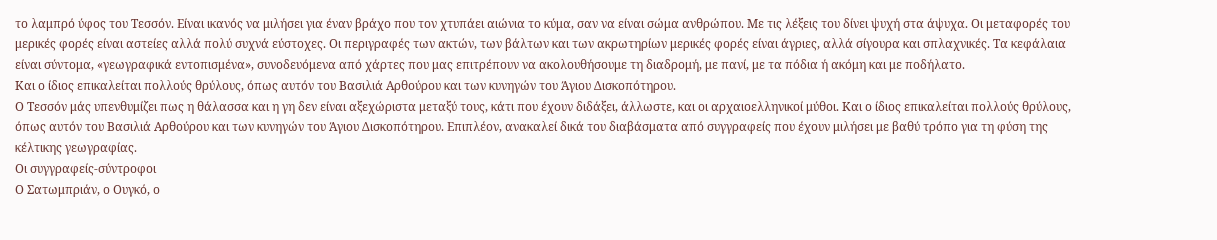το λαμπρό ύφος του Τεσσόν. Είναι ικανός να μιλήσει για έναν βράχο που τον χτυπάει αιώνια το κύμα, σαν να είναι σώμα ανθρώπου. Με τις λέξεις του δίνει ψυχή στα άψυχα. Οι μεταφορές του μερικές φορές είναι αστείες αλλά πολύ συχνά εύστοχες. Οι περιγραφές των ακτών, των βάλτων και των ακρωτηρίων μερικές φορές είναι άγριες, αλλά σίγουρα και σπλαχνικές. Τα κεφάλαια είναι σύντομα, «γεωγραφικά εντοπισμένα», συνοδευόμενα από χάρτες που μας επιτρέπουν να ακολουθήσουμε τη διαδρομή, με πανί, με τα πόδια ή ακόμη και με ποδήλατο.
Και ο ίδιος επικαλείται πολλούς θρύλους, όπως αυτόν του Βασιλιά Αρθούρου και των κυνηγών του Άγιου Δισκοπότηρου.
Ο Τεσσόν μάς υπενθυμίζει πως η θάλασσα και η γη δεν είναι αξεχώριστα μεταξύ τους, κάτι που έχουν διδάξει, άλλωστε, και οι αρχαιοελληνικοί μύθοι. Και ο ίδιος επικαλείται πολλούς θρύλους, όπως αυτόν του Βασιλιά Αρθούρου και των κυνηγών του Άγιου Δισκοπότηρου. Επιπλέον, ανακαλεί δικά του διαβάσματα από συγγραφείς που έχουν μιλήσει με βαθύ τρόπο για τη φύση της κέλτικης γεωγραφίας.
Οι συγγραφείς-σύντροφοι
Ο Σατωμπριάν, ο Ουγκό, ο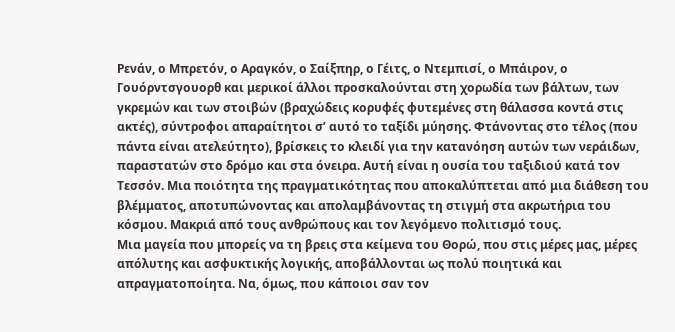Ρενάν, ο Μπρετόν, ο Αραγκόν, ο Σαίξπηρ, ο Γέιτς, ο Ντεμπισί, ο Μπάιρον, ο Γουόρντσγουορθ και μερικοί άλλοι προσκαλούνται στη χορωδία των βάλτων, των γκρεμών και των στοιβών (βραχώδεις κορυφές φυτεμένες στη θάλασσα κοντά στις ακτές), σύντροφοι απαραίτητοι σ’ αυτό το ταξίδι μύησης. Φτάνοντας στο τέλος (που πάντα είναι ατελεύτητο), βρίσκεις το κλειδί για την κατανόηση αυτών των νεράιδων, παραστατών στο δρόμο και στα όνειρα. Αυτή είναι η ουσία του ταξιδιού κατά τον Τεσσόν. Μια ποιότητα της πραγματικότητας που αποκαλύπτεται από μια διάθεση του βλέμματος, αποτυπώνοντας και απολαμβάνοντας τη στιγμή στα ακρωτήρια του κόσμου. Μακριά από τους ανθρώπους και τον λεγόμενο πολιτισμό τους.
Μια μαγεία που μπορείς να τη βρεις στα κείμενα του Θορώ, που στις μέρες μας, μέρες απόλυτης και ασφυκτικής λογικής, αποβάλλονται ως πολύ ποιητικά και απραγματοποίητα. Να, όμως, που κάποιοι σαν τον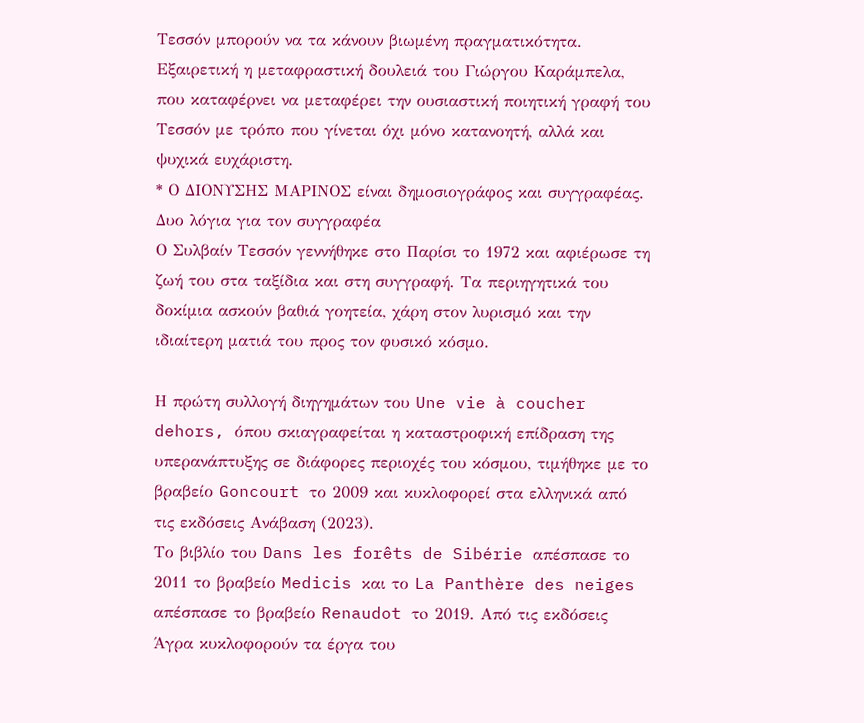Τεσσόν μπορούν να τα κάνουν βιωμένη πραγματικότητα. Εξαιρετική η μεταφραστική δουλειά του Γιώργου Καράμπελα, που καταφέρνει να μεταφέρει την ουσιαστική ποιητική γραφή του Τεσσόν με τρόπο που γίνεται όχι μόνο κατανοητή, αλλά και ψυχικά ευχάριστη.
* Ο ΔΙΟΝΥΣΗΣ ΜΑΡΙΝΟΣ είναι δημοσιογράφος και συγγραφέας.
Δυο λόγια για τον συγγραφέα
Ο Συλβαίν Τεσσόν γεννήθηκε στο Παρίσι το 1972 και αφιέρωσε τη ζωή του στα ταξίδια και στη συγγραφή. Τα περιηγητικά του δοκίμια ασκούν βαθιά γοητεία, χάρη στον λυρισμό και την ιδιαίτερη ματιά του προς τον φυσικό κόσμο.

Η πρώτη συλλογή διηγημάτων του Une vie à coucher dehors, όπου σκιαγραφείται η καταστροφική επίδραση της υπερανάπτυξης σε διάφορες περιοχές του κόσμου, τιμήθηκε με το βραβείο Goncourt το 2009 και κυκλοφορεί στα ελληνικά από τις εκδόσεις Ανάβαση (2023).
Το βιβλίο του Dans les forêts de Sibérie απέσπασε το 2011 το βραβείο Medicis και το La Panthère des neiges απέσπασε το βραβείο Renaudot τo 2019. Από τις εκδόσεις Άγρα κυκλοφορούν τα έργα του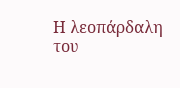Η λεοπάρδαλη του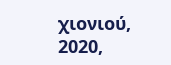χιονιού, 2020,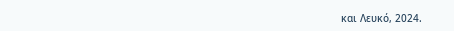και Λευκό, 2024.